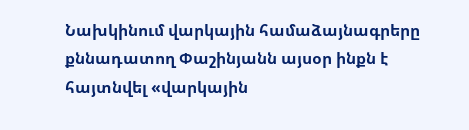Նախկինում վարկային համաձայնագրերը քննադատող Փաշինյանն այսօր ինքն է հայտնվել «վարկային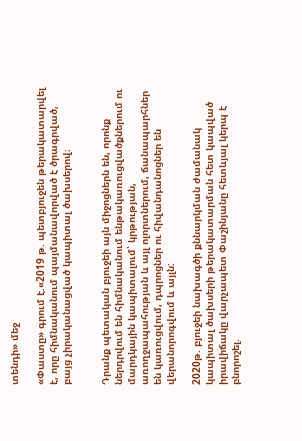տենդի» մեջ

«Փաստը» գրում է.«2019 թ. պետբյուջեն թերակատարվել է, որը հիմնականում պայմանավորված է ծրագրված, բայց չիրականացված կապիտալ ծախսերով։


Դրանք պետական բյուջեի այն միջոցներն են, որոնք ներդրվում են հիմնականում ենթակառուցվածքներում ու մարդկային կապիտալում՝ կրթության, առողջապահության և այլ ոլորտներում, ճանապարհներ են կառուցվում, դպրոցներ ու հիվանդանոցներ են վերանորոգվում և այլն:

2020թ. բյուջեի նախագծի քննարկման ժամանակ կապիտալ ծախսերի թերակատարման հետ կապված իրավիճակը վարչապետ Փաշինյանը հետևյալ կերպ է բնորոշել.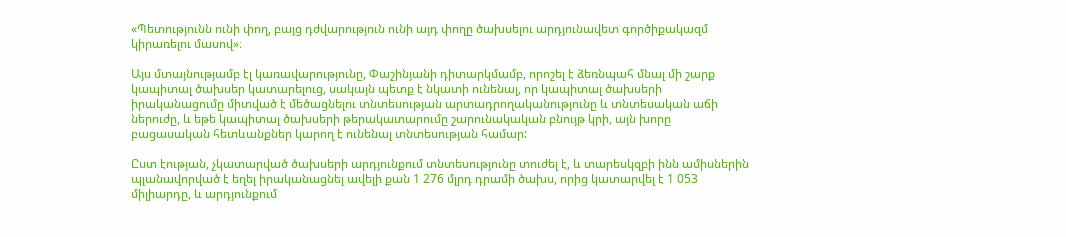«Պետությունն ունի փող, բայց դժվարություն ունի այդ փողը ծախսելու արդյունավետ գործիքակազմ կիրառելու մասով»։

Այս մտայնությամբ էլ կառավարությունը, Փաշինյանի դիտարկմամբ, որոշել է ձեռնպահ մնալ մի շարք կապիտալ ծախսեր կատարելուց, սակայն պետք է նկատի ունենալ, որ կապիտալ ծախսերի իրականացումը միտված է մեծացնելու տնտեսության արտադրողականությունը և տնտեսական աճի ներուժը, և եթե կապիտալ ծախսերի թերակատարումը շարունակական բնույթ կրի, այն խորը բացասական հետևանքներ կարող է ունենալ տնտեսության համար:

Ըստ էության, չկատարված ծախսերի արդյունքում տնտեսությունը տուժել է, և տարեսկզբի ինն ամիսներին պլանավորված է եղել իրականացնել ավելի քան 1 276 մլրդ դրամի ծախս, որից կատարվել է 1 053 միլիարդը, և արդյունքում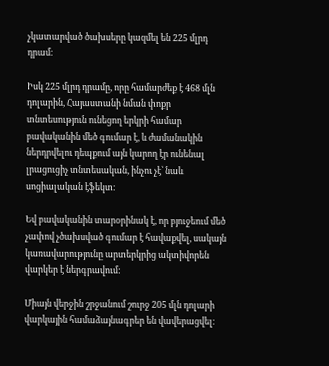չկատարված ծախսերը կազմել են 225 մլրդ դրամ։

Իսկ 225 մլրդ դրամը, որը համարժեք է 468 մլն դոլարին, Հայաստանի նման փոքր տնտեսություն ունեցող երկրի համար բավականին մեծ գումար է, և ժամանակին ներդրվելու դեպքում այն կարող էր ունենալ լրացուցիչ տնտեսական, ինչու չէ՝ նաև սոցիալական էֆեկտ։

Եվ բավականին տարօրինակ է, որ բյուջեում մեծ չափով չծախսված գումար է հավաքվել, սակայն կառավարությունը արտերկրից ակտիվորեն վարկեր է ներգրավում:

Միայն վերջին շրջանում շուրջ 205 մլն դոլարի վարկային համաձայնագրեր են վավերացվել։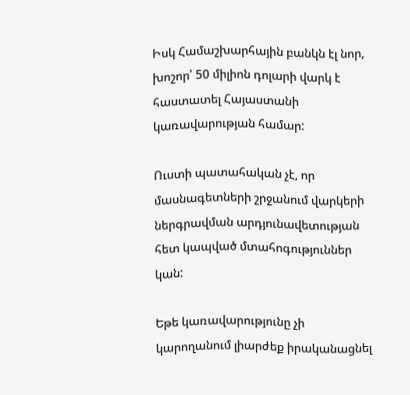Իսկ Համաշխարհային բանկն էլ նոր, խոշոր՝ 50 միլիոն դոլարի վարկ է հաստատել Հայաստանի կառավարության համար:

Ուստի պատահական չէ, որ մասնագետների շրջանում վարկերի ներգրավման արդյունավետության հետ կապված մտահոգություններ կան:

Եթե կառավարությունը չի կարողանում լիարժեք իրականացնել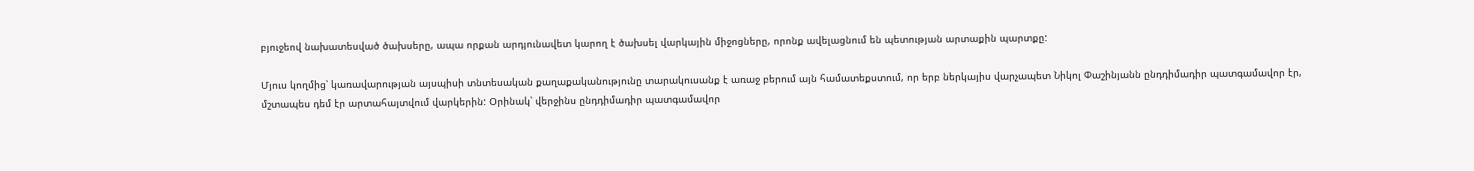բյուջեով նախատեսված ծախսերը, ապա որքան արդյունավետ կարող է ծախսել վարկային միջոցները, որոնք ավելացնում են պետության արտաքին պարտքը:

Մյուս կողմից՝ կառավարության այսպիսի տնտեսական քաղաքականությունը տարակուսանք է առաջ բերում այն համատեքստում, որ երբ ներկայիս վարչապետ Նիկոլ Փաշինյանն ընդդիմադիր պատգամավոր էր, մշտապես դեմ էր արտահայտվում վարկերին: Օրինակ՝ վերջինս ընդդիմադիր պատգամավոր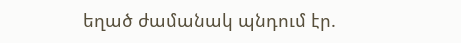եղած ժամանակ պնդում էր.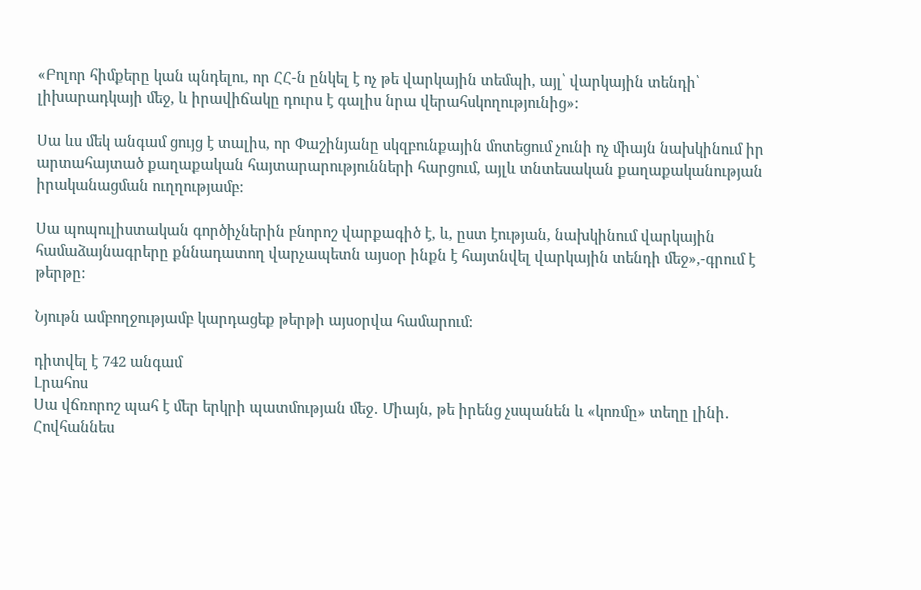«Բոլոր հիմքերը կան պնդելու, որ ՀՀ-ն ընկել է ոչ թե վարկային տեմպի, այլ՝ վարկային տենդի՝ լիխարադկայի մեջ, և իրավիճակը դուրս է գալիս նրա վերահսկողությունից»:

Սա ևս մեկ անգամ ցույց է տալիս, որ Փաշինյանը սկզբունքային մոտեցում չունի ոչ միայն նախկինում իր արտահայտած քաղաքական հայտարարությունների հարցում, այլև տնտեսական քաղաքականության իրականացման ուղղությամբ:

Սա պոպուլիստական գործիչներին բնորոշ վարքագիծ է, և, ըստ էության, նախկինում վարկային համաձայնագրերը քննադատող վարչապետն այսօր ինքն է հայտնվել վարկային տենդի մեջ»,-գրում է թերթը:

Նյութն ամբողջությամբ կարդացեք թերթի այսօրվա համարում:

դիտվել է 742 անգամ
Լրահոս
Սա վճռորոշ պահ է մեր երկրի պատմության մեջ․ Միայն, թե իրենց չսպանեն և «կոռմը» տեղը լինի․ Հովհաննես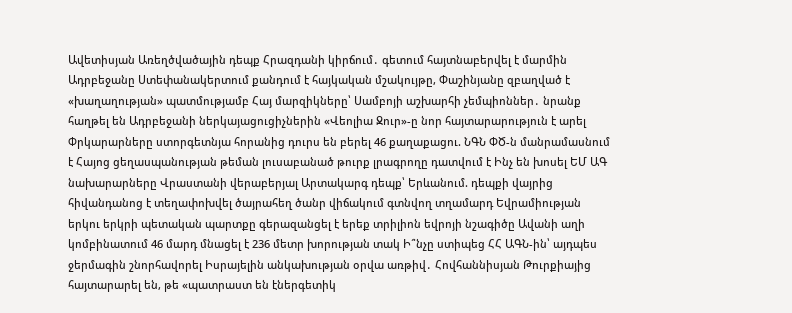Ավետիսյան Առեղծվածային դեպք Հրազդանի կիրճում․ գետում հայտնաբերվել է մարմին Ադրբեջանը Ստեփանակերտում քանդում է հայկական մշակույթը, Փաշինյանը զբաղված է «խաղաղության» պատմությամբ Հայ մարզիկները՝ Սամբոյի աշխարհի չեմպիոններ․ նրանք հաղթել են Ադրբեջանի ներկայացուցիչներին «Վեոլիա Ջուր»-ը նոր հայտարարություն է արել Փրկարարները ստորգետնյա հորանից դուրս են բերել 46 քաղաքացու. ՆԳՆ ՓԾ-ն մանրամասնում է Հայոց ցեղասպանության թեման լուսաբանած թուրք լրագրողը դատվում է Ինչ են խոսել ԵՄ ԱԳ նախարարները Վրաստանի վերաբերյալ Արտակարգ դեպք՝ Երևանում. դեպքի վայրից հիվանդանոց է տեղափոխվել ծայրահեղ ծանր վիճակում գտնվող տղամարդ Եվրամիության երկու երկրի պետական պարտքը գերազանցել է երեք տրիլիոն եվրոյի նշագիծը Ավանի աղի կոմբինատում 46 մարդ մնացել է 236 մետր խորության տակ Ի՞նչը ստիպեց ՀՀ ԱԳՆ-ին՝ այդպես ջերմագին շնորհավորել Իսրայելին անկախության օրվա առթիվ․ Հովհաննիսյան Թուրքիայից հայտարարել են, թե «պատրաստ են էներգետիկ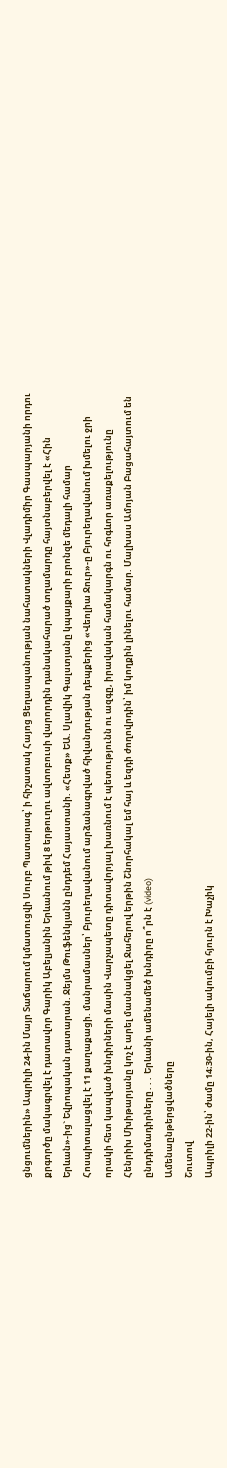ցնցումներին» Ապրիլի 24-ին Մայր Տաճարում կմատուցվի Սուրբ Պատարագ՝ ի հիշատակ Հայոց Ցեղասպանության նահատակների Վլադիմիր Գասպարյանի որդու քրգործը մակագրվել է դատավոր Գարիկ Աբելյանին Երևանում թիվ 8 երթուղու ավտոբուսի վարորդին դանակահարած տղամարդը հայտնաբերվել է «Հին Երևան»-ից` Եվրոպական դատարան. Ջեյմս Թուֆենկյանն ընդդեմ Հայաստանի. «Հետք» ԵԱ. Սլավիկ Գալստյանը կպայքարի բրոնզե մեդալի համար Հոսպիտալացվել է 11 քաղաքացի. մանրամասներ՝ Բյուրեղավանում արձանագրված հիվանդության դեպքերից «Վեոլիա Ջուր»-ը Բյուրեղավանում խմելու ջրի որակի հետ կապված խնդիրների մասին Վարչապետը դիտավորյալ խառնում է պետությունն ու ազգը, իրավական համակարգն ու հոգևոր առաքելությունը Հենրիխ Մխիթարյանը կոչ է արել մասնակցել Ջահերով երթին Շնորհակալ եմ հայ և եզդի ժողովրդին՝ իմ կողքին լինելու համար. Մալխաս Ամոյան Բացահայտում են ընդդիմադիրները․․․ Երևանի ամենամեծ խնդիրը ո՞րն է (video)
Ամենաընթերցվածները
Շուտով
Ապրիլի 22-ին՝ ժամը 14։30-ին, Հայելի ակումբի հյուրն է Խաչիկ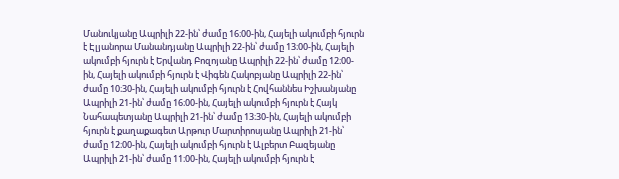Մանուկյանը Ապրիլի 22-ին՝ ժամը 16։00-ին, Հայելի ակումբի հյուրն է Էլյանորա Մանանդյանը Ապրիլի 22-ին՝ ժամը 13։00-ին, Հայելի ակումբի հյուրն է Երվանդ Բոզոյանը Ապրիլի 22-ին՝ ժամը 12։00-ին, Հայելի ակումբի հյուրն է Վիգեն Հակոբյանը Ապրիլի 22-ին՝ ժամը 10։30-ին, Հայելի ակումբի հյուրն է Հովհաննես Իշխանյանը Ապրիլի 21-ին՝ ժամը 16։00-ին, Հայելի ակումբի հյուրն է Հայկ Նահապետյանը Ապրիլի 21-ին՝ ժամը 13։30-ին, Հայելի ակումբի հյուրն է քաղաքագետ Արթուր Մարտիրոսյանը Ապրիլի 21-ին՝ ժամը 12։00-ին, Հայելի ակումբի հյուրն է Ալբերտ Բազեյանը Ապրիլի 21-ին՝ ժամը 11։00-ին, Հայելի ակումբի հյուրն է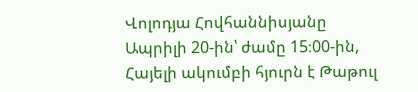Վոլոդյա Հովհաննիսյանը Ապրիլի 20-ին՝ ժամը 15։00-ին, Հայելի ակումբի հյուրն է Թաթուլ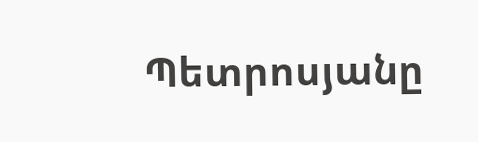Պետրոսյանը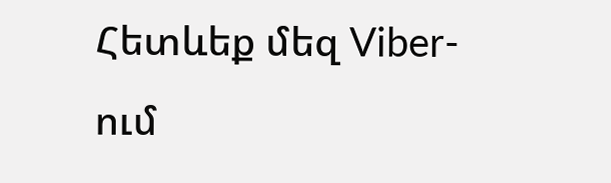Հետևեք մեզ Viber-ում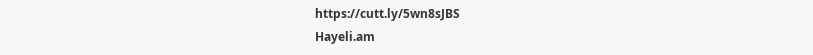https://cutt.ly/5wn8sJBS
Hayeli.am